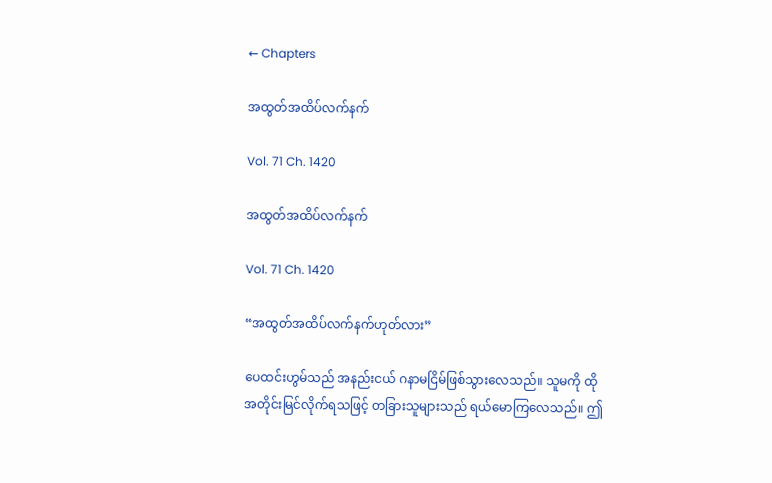← Chapters

အထွတ်အထိပ်လက်နက်

Vol. 71 Ch. 1420

အထွတ်အထိပ်လက်နက်

Vol. 71 Ch. 1420

“အထွတ်အထိပ်လက်နက်ဟုတ်လား”

ပေထင်းဟွမ်သည် အနည်းငယ် ဂနာမငြိမ်ဖြစ်သွားလေသည်။ သူမကို ထို အတိုင်းမြင်လိုက်ရသဖြင့် တခြားသူများသည် ရယ်မောကြလေသည်။ ဤ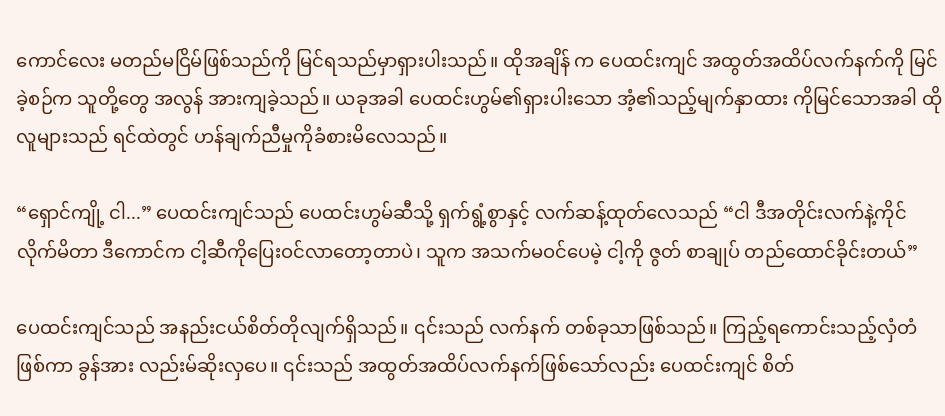ကောင်လေး မတည်မငြိမ်ဖြစ်သည်ကို မြင်ရသည်မှာရှားပါးသည်။ ထိုအချိန် က ပေထင်းကျင် အထွတ်အထိပ်လက်နက်ကို မြင်ခဲ့စဉ်က သူတို့တွေ အလွန် အားကျခဲ့သည်။ ယခုအခါ ပေထင်းဟွမ်၏ရှားပါးသော အံ့၏သည့်မျက်နှာထား ကိုမြင်သောအခါ ထိုလူများသည် ရင်ထဲတွင် ဟန်ချက်ညီမှုကိုခံစားမိလေသည်။

“ရှောင်ကျို့ ငါ...” ပေထင်းကျင်သည် ပေထင်းဟွမ်ဆီသို့ ရှက်ရွံ့စွာနှင့် လက်ဆန့်ထုတ်လေသည် “ငါ ဒီအတိုင်းလက်နဲ့ကိုင်လိုက်မိတာ ဒီကောင်က ငါ့ဆီကိုပြေးဝင်လာတော့တာပဲ၊ သူက အသက်မဝင်ပေမဲ့ ငါ့ကို ဇွတ် စာချုပ် တည်ထောင်ခိုင်းတယ်”

ပေထင်းကျင်သည် အနည်းငယ်စိတ်တိုလျက်ရှိသည်။ ၎င်းသည် လက်နက် တစ်ခုသာဖြစ်သည်။ ကြည့်ရကောင်းသည့်လှံတံဖြစ်ကာ ခွန်အား လည်းမ်ဆိုးလှပေ။ ၎င်းသည် အထွတ်အထိပ်လက်နက်ဖြစ်သော်လည်း ပေထင်းကျင် စိတ်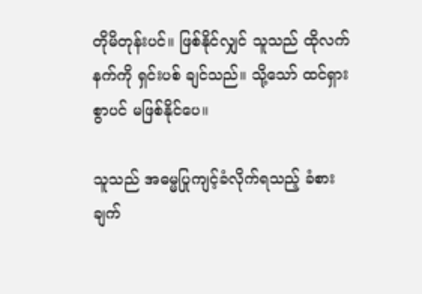တိုမိတုန်းပင်။ ဖြစ်နိုင်လျှင် သူသည် ထိုလက်နက်ကို ရှင်းပစ် ချင်သည်။ သို့သော် ထင်ရှားစွာပင် မဖြစ်နိုင်ပေ။

သူသည် အဓမ္မပြုကျင့်ခံလိုက်ရသည့် ခံစားချက်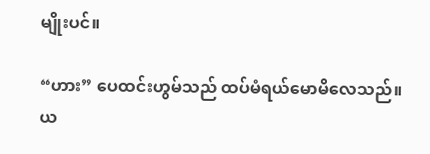မျိုးပင်။

“ဟား” ပေထင်းဟွမ်သည် ထပ်မံရယ်မောမိလေသည်။ ယ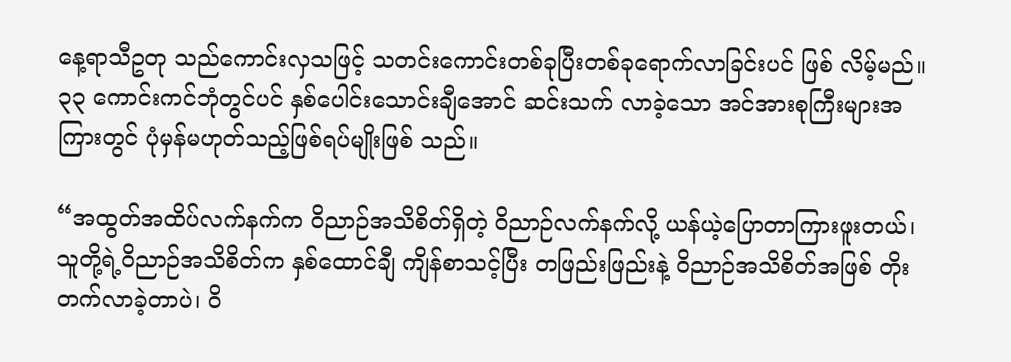နေ့ရာသီဥတု သည်ကောင်းလှသဖြင့် သတင်းကောင်းတစ်ခုပြီးတစ်ခုရောက်လာခြင်းပင် ဖြစ် လိမ့်မည်။ ၃၃ ကောင်းကင်ဘုံတွင်ပင် နှစ်ပေါင်းသောင်းချီအောင် ဆင်းသက် လာခဲ့သော အင်အားစုကြီးများအကြားတွင် ပုံမှန်မဟုတ်သည့်ဖြစ်ရပ်မျိုးဖြစ် သည်။

“အထွတ်အထိပ်လက်နက်က ဝိညာဉ်အသိစိတ်ရှိတဲ့ ဝိညာဉ်လက်နက်လို့ ယန်ယဲ့ပြောတာကြားဖူးတယ်၊ သူတို့ရဲ့ဝိညာဉ်အသိစိတ်က နှစ်ထောင်ချီ ကျိန်စာသင့်ပြီး တဖြည်းဖြည်းနဲ့ ဝိညာဉ်အသိစိတ်အဖြစ် တိုးတက်လာခဲ့တာပဲ၊ ဝိ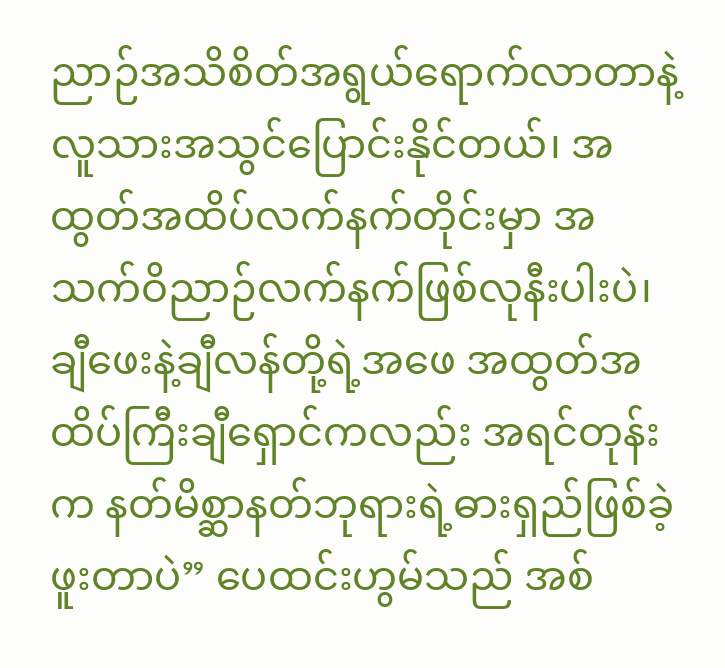ညာဉ်အသိစိတ်အရွယ်ရောက်လာတာနဲ့ လူသားအသွင်ပြောင်းနိုင်တယ်၊ အထွတ်အထိပ်လက်နက်တိုင်းမှာ အသက်ဝိညာဉ်လက်နက်ဖြစ်လုနီးပါးပဲ၊ ချီဖေးနဲ့ချီလန်တို့ရဲ့အဖေ အထွတ်အထိပ်ကြီးချီရှောင်ကလည်း အရင်တုန်းက နတ်မိစ္ဆာနတ်ဘုရားရဲ့ဓားရှည်ဖြစ်ခဲ့ဖူးတာပဲ” ပေထင်းဟွမ်သည် အစ်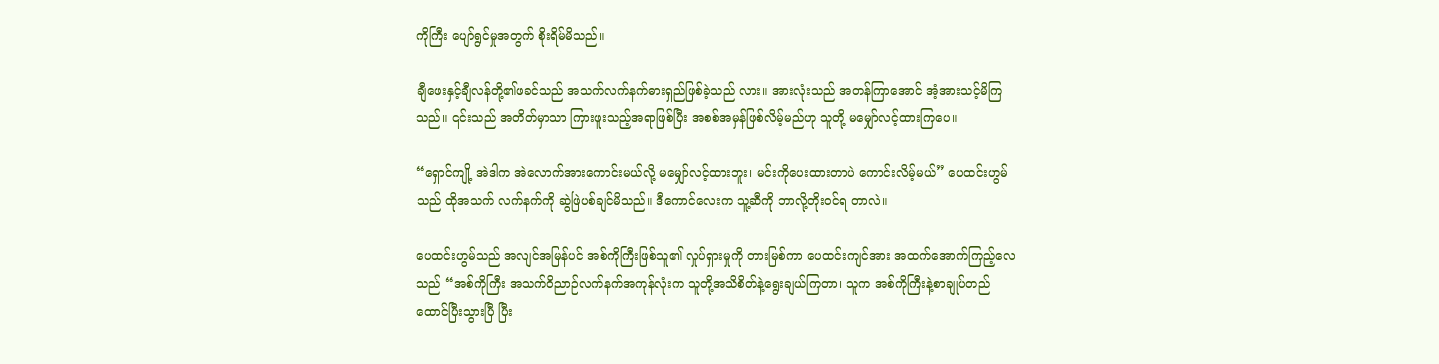ကိုကြီး ပျော်ရွင်မှုအတွက် စိုးရိမ်မိသည်။

ချီဖေးနှင့်ချီလန်တို့၏ဖခင်သည် အသက်လက်နက်ဓားရှည်ဖြစ်ခဲ့သည် လား။ အားလုံးသည် အတန်ကြာအောင် အံ့အားသင့်မိကြသည်။ ၎င်းသည် အတိတ်မှာသာ ကြားဖူးသည့်အရာဖြစ်ပြီး အစစ်အမှန်ဖြစ်လိမ့်မည်ဟု သူတို့ မမျှော်လင့်ထားကြပေ။

“ရှောင်ကျို့ အဲဒါက အဲလောက်အားကောင်းမယ်လို့ မမျှော်လင့်ထားဘူး၊ မင်းကိုပေးထားတာပဲ ကောင်းလိမ့်မယ်” ပေထင်းဟွမ်သည် ထိုအသက် လက်နက်ကို ဆွဲဖြဲပစ်ချင်မိသည်။ ဒီကောင်လေးက သူ့ဆီကို ဘာလို့တိုးဝင်ရ တာလဲ။

ပေထင်းဟွမ်သည် အလျင်အမြန်ပင် အစ်ကိုကြီးဖြစ်သူ၏ လှုပ်ရှားမှုကို တားမြစ်ကာ ပေထင်းကျင်အား အထက်အောက်ကြည့်လေသည် “အစ်ကိုကြီး အသက်ဝိညာဉ်လက်နက်အကုန်လုံးက သူတို့အသိစိတ်နဲ့ရွေးချယ်ကြတာ၊ သူက အစ်ကိုကြီးနဲ့စာချုပ်တည်ထောင်ပြီးသွားပြီ ပြီး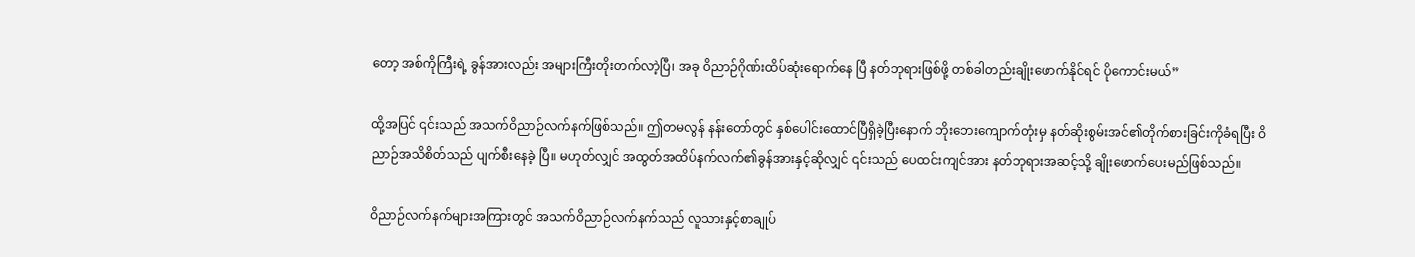တော့ အစ်ကိုကြီးရဲ့ ခွန်အားလည်း အများကြီးတိုးတက်လာဲ့ပြီ၊ အခု ဝိညာဉ်ဂိုဏ်းထိပ်ဆုံးရောက်နေ ပြီ နတ်ဘုရားဖြစ်ဖို့ တစ်ခါတည်းချိုးဖောက်နိုင်ရင် ပိုကောင်းမယ်”

ထို့အပြင် ၎င်းသည် အသက်ဝိညာဉ်လက်နက်ဖြစ်သည်။ ဤတမလွန် နန်းတော်တွင် နှစ်ပေါင်းထောင်ပြီရှိခဲ့ပြီးနောက် ဘိုးဘေးကျောက်တုံးမှ နတ်ဆိုးစွမ်းအင်၏တိုက်စားခြင်းကိုခံရပြီး ဝိညာဉ်အသိစိတ်သည် ပျက်စီးနေခဲ့ ပြီ။ မဟုတ်လျှင် အထွတ်အထိပ်နက်လက်၏ခွန်အားနှင့်ဆိုလျှင် ၎င်းသည် ပေထင်းကျင်အား နတ်ဘုရားအဆင့်သို့ ချိုးဖောက်ပေးမည်ဖြစ်သည်။

ဝိညာဉ်လက်နက်များအကြားတွင် အသက်ဝိညာဉ်လက်နက်သည် လူသားနှင့်စာချုပ်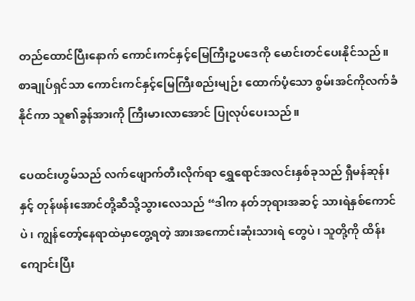တည်ထောင်ပြီးနောက် ကောင်းကင်နှင့်မြေကြီးဥပဒေကို မောင်းတင်ပေးနိုင်သည်။ စာချုပ်ရှင်သာ ကောင်းကင်နှင့်မြေကြီးစည်းမျဉ်း ထောက်ပံ့သော စွမ်းအင်ကိုလက်ခံနိုင်ကာ သူ၏ခွန်အားကို ကြီးမားလာအောင် ပြုလုပ်ပေးသည်။

ပေထင်းဟွမ်သည် လက်ဖျောက်တီးလိုက်ရာ ရွှေရောင်အလင်းနှစ်ခုသည် ရှီမန်ဆုန်းနှင့် တုန်ဖန်းအောင်တို့ဆီသို့သွားလေသည် “ဒါက နတ်ဘုရားအဆင့် သားရဲနှစ်ကောင်ပဲ၊ ကျွန်တော့်နေရာထဲမှာတွေ့ရတဲ့ အားအကောင်းဆုံးသားရဲ တွေပဲ၊ သူတို့ကို ထိန်းကျောင်းပြီး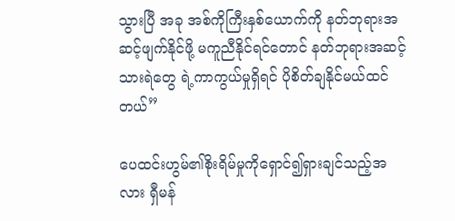သွားပြီ အခု အစ်ကိုကြီးနှစ်ယောက်ကို နတ်ဘုရားအဆင့်ဖျက်နိုင်ဖို့ မကူညီနိုင်ရင်တောင် နတ်ဘုရားအဆင့်သားရဲတွေ ရဲ့ကာကွယ်မှုရှိရင် ပိုစိတ်ချနိုင်မယ်ထင်တယ်”

ပေထင်းဟွမ်၏စိုးရိမ်မှုကိုရှောင်၍ရှားချင်သည့်အလား ရှီမန်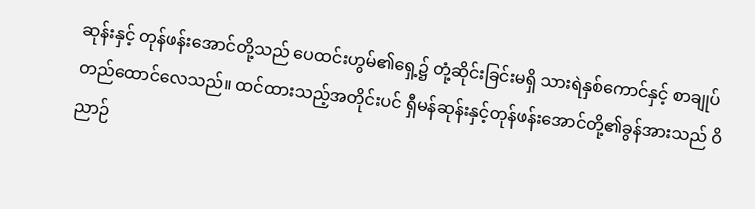ဆုန်းနှင့် တုန်ဖန်းအောင်တို့သည် ပေထင်းဟွမ်၏ရှေ့၌ တုံ့ဆိုင်းခြင်းမရှိ သားရဲနှစ်ကောင်နှင့် စာချုပ်တည်ထောင်လေသည်။ ထင်ထားသည့်အတိုင်းပင် ရှီမန်ဆုန်းနှင့်တုန်ဖန်းအောင်တို့၏ခွန်အားသည် ဝိညာဉ်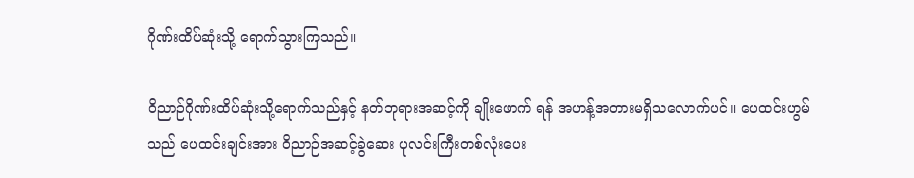ဂိုဏ်းထိပ်ဆုံးသို့ ရောက်သွားကြသည်။

ဝိညာဉ်ဂိုဏ်းထိပ်ဆုံးသို့ရောက်သည်နှင့် နတ်ဘုရားအဆင့်ကို ချိုးဖောက် ရန် အဟန့်အတားမရှိသလောက်ပင်။ ပေထင်းဟွမ်သည် ပေထင်းချင်းအား ဝိညာဉ်အဆင့်ခွဲဆေး ပုလင်းကြီးတစ်လုံးပေး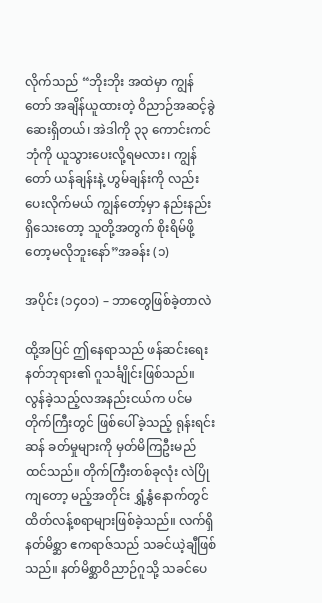လိုက်သည် “ဘိုးဘိုး အထဲမှာ ကျွန်တော် အချိန်ယူထားတဲ့ ဝိညာဉ်အဆင့်ခွဲဆေးရှိတယ်၊ အဲဒါကို ၃၃ ကောင်းကင်ဘုံကို ယူသွားပေးလို့ရမလား၊ ကျွန်တော် ယန်ချန်းနဲ့ ဟွမ်ချန်းကို လည်းပေးလိုက်မယ် ကျွန်တော့်မှာ နည်းနည်းရှိသေးတော့ သူတို့အတွက် စိုးရိမ်ဖို့တော့မလိုဘူးနော်”အခန်း (၁)

အပိုင်း (၁၄၀၁) – ဘာတွေဖြစ်ခဲ့တာလဲ

ထို့အပြင် ဤနေရာသည် ဖန်ဆင်းရေးနတ်ဘုရား၏ ဂူသင်္ချိုင်းဖြစ်သည်။ လွန်ခဲ့သည့်လအနည်းငယ်က ပင်မတိုက်ကြီးတွင် ဖြစ်ပေါ်ခဲ့သည့် ရုန်းရင်းဆန် ခတ်မှုများကို မှတ်မိကြဦးမည်ထင်သည်။ တိုက်ကြီးတစ်ခုလုံး လဲပြိုကျတော့ မည့်အတိုင်း ရွှံ့နွံနောက်တွင် ထိတ်လန့်စရာများဖြစ်ခဲ့သည်။ လက်ရှိ နတ်မိစ္ဆာ ဧကရာဇ်သည် သခင်ယဲ့ချီဖြစ်သည်။ နတ်မိစ္ဆာဝိညာဉ်ဂူသို့ သခင်ပေ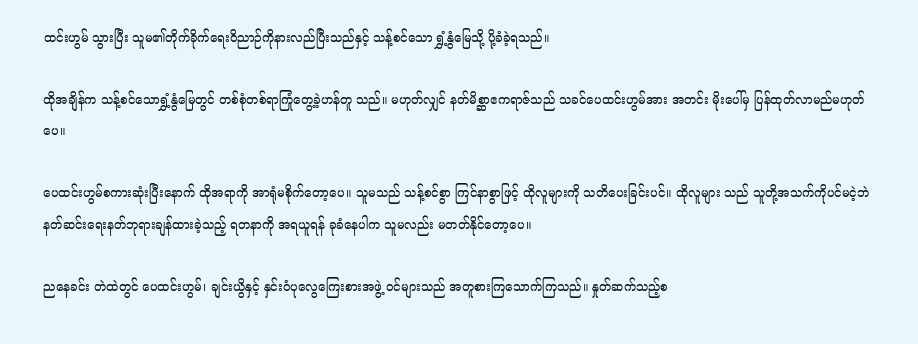ထင်းဟွမ် သွားပြီး သူမ၏တိုက်ခိုက်ရေးဝိညာဉ်ကိုနားလည်ပြီးသည်နှင့် သန့်စင်သော ရွှံ့နွံမြေသို့ ပို့ခံခဲ့ရသည်။

ထိုအချိန်က သန့်စင်သောရွှံ့နွံမြေတွင် တစ်စုံတစ်ရာကြုံတွေ့ခဲ့ဟန်တူ သည်။ မဟုတ်လျှင် နတ်မိစ္ဆာဧကရာဇ်သည် သခင်ပေထင်းဟွမ်အား အတင်း မိုးပေါ်မှ ပြန်ထုတ်လာမည်မဟုတ်ပေ။

ပေထင်းဟွမ်စကားဆုံးပြီးနောက် ထိုအရာကို အာရုံမစိုက်တော့ပေ။ သူမသည် သန့်စင်စွာ ကြင်နာစွာဖြင့် ထိုလူများကို သတိပေးခြင်းပင်။ ထိုလူများ သည် သူတို့အသက်ကိုပင်မငဲ့ဘဲ နတ်ဆင်းရေးနတ်ဘုရားချန်ထားခဲ့သည့် ရတနာကို အရယူရန် ခုခံနေပါက သူမလည်း မတတ်နိုင်တော့ပေ။

ညနေခင်း တဲထဲတွင် ပေထင်းဟွမ်၊ ချင်းယွိနှင့် နှင်းဝံပုလွေကြေးစားအဖွဲ့ ဝင်များသည် အတူစားကြသောက်ကြသည်။ နှုတ်ဆက်သည့်စ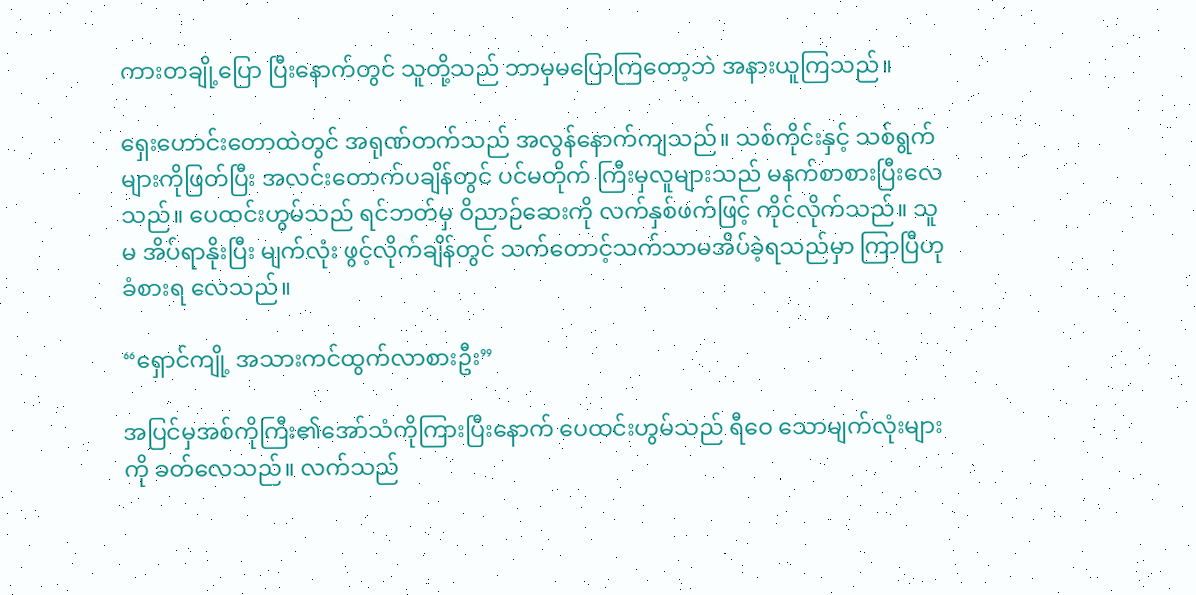ကားတချို့ပြော ပြီးနောက်တွင် သူတို့သည် ဘာမှမပြောကြတော့ဘဲ အနားယူကြသည်။

ရှေးဟောင်းတောထဲတွင် အရုဏ်တက်သည် အလွန်နောက်ကျသည်။ သစ်ကိုင်းနှင့် သစ်ရွက်များကိုဖြတ်ပြီး အလင်းတောက်ပချိန်တွင် ပင်မတိုက် ကြီးမှလူများသည် မနက်စာစားပြီးလေသည်။ ပေထင်းဟွမ်သည် ရင်ဘတ်မှ ဝိညာဉ်ဆေးကို လက်နှစ်ဖက်ဖြင့် ကိုင်လိုက်သည်။ သူမ အိပ်ရာနိုးပြီး မျက်လုံး ဖွင့်လိုက်ချိန်တွင် သက်တောင့်သက်သာမအိပ်ခဲ့ရသည်မှာ ကြာပြီဟု ခံစားရ လေသည်။

“ရှောင်ကျို့ အသားကင်ထွက်လာစားဦး”

အပြင်မှအစ်ကိုကြီး၏အော်သံကိုကြားပြီးနောက် ပေထင်းဟွမ်သည် ရီဝေ သောမျက်လုံးများကို ခတ်လေသည်။ လက်သည်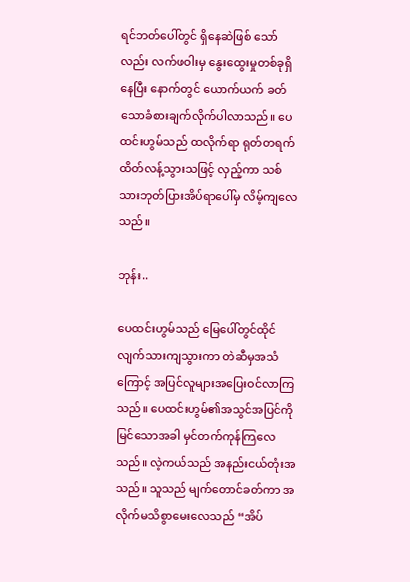ရင်ဘတ်ပေါ်တွင် ရှိနေဆဲဖြစ် သော်လည်း လက်ဖဝါးမှ နွေးထွေးမှုတစ်ခုရှိနေပြီး နောက်တွင် ယောက်ယက် ခတ်သောခံစားချက်လိုက်ပါလာသည်။ ပေထင်းဟွမ်သည် ထလိုက်ရာ ရုတ်တရက်ထိတ်လန့်သွားသဖြင့် လှည့်ကာ သစ်သားဘုတ်ပြားအိပ်ရာပေါ်မှ လိမ့်ကျလေသည်။

ဘုန်း..

ပေထင်းဟွမ်သည် မြေပေါ်တွင်ထိုင်လျက်သားကျသွားကာ တဲဆီမှအသံ ကြောင့် အပြင်လူများအပြေးဝင်လာကြသည်။ ပေထင်းဟွမ်၏အသွင်အပြင်ကို မြင်သောအခါ မှင်တက်ကုန်ကြလေသည်။ လဲ့ကယ်သည် အနည်းငယ်တုံးအ သည်။ သူသည် မျက်တောင်ခတ်ကာ အလိုက်မသိစွာမေးလေသည် “အိပ်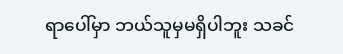ရာပေါ်မှာ ဘယ်သူမှမရှိပါဘူး သခင်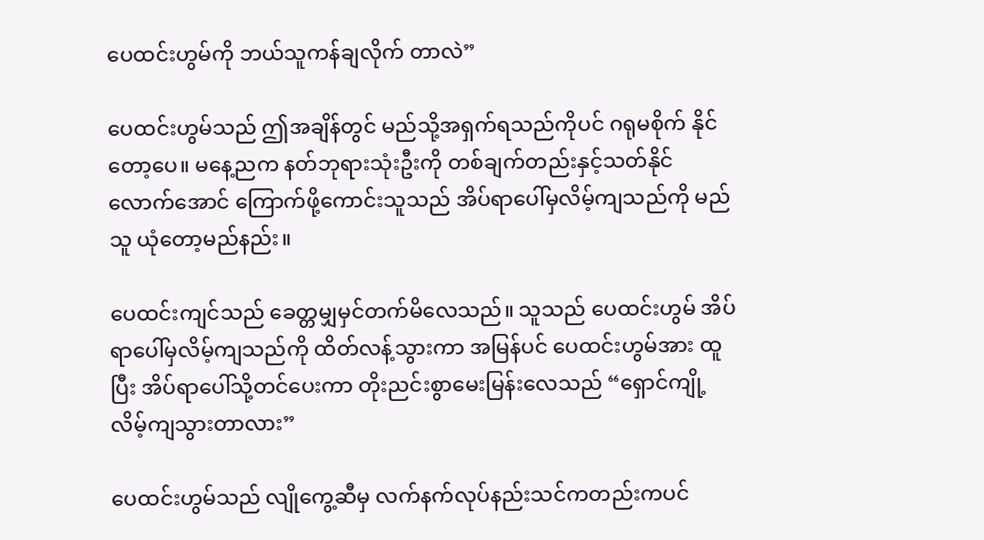ပေထင်းဟွမ်ကို ဘယ်သူကန်ချလိုက် တာလဲ”

ပေထင်းဟွမ်သည် ဤအချိန်တွင် မည်သို့အရှက်ရသည်ကိုပင် ဂရုမစိုက် နိုင်တော့ပေ။ မနေ့ညက နတ်ဘုရားသုံးဦးကို တစ်ချက်တည်းနှင့်သတ်နိုင် လောက်အောင် ကြောက်ဖို့ကောင်းသူသည် အိပ်ရာပေါ်မှလိမ့်ကျသည်ကို မည်သူ ယုံတော့မည်နည်း။

ပေထင်းကျင်သည် ခေတ္တမျှမှင်တက်မိလေသည်။ သူသည် ပေထင်းဟွမ် အိပ်ရာပေါ်မှလိမ့်ကျသည်ကို ထိတ်လန့်သွားကာ အမြန်ပင် ပေထင်းဟွမ်အား ထူပြီး အိပ်ရာပေါ်သို့တင်ပေးကာ တိုးညင်းစွာမေးမြန်းလေသည် “ရှောင်ကျို့ လိမ့်ကျသွားတာလား”

ပေထင်းဟွမ်သည် လျိုကွေ့ဆီမှ လက်နက်လုပ်နည်းသင်ကတည်းကပင်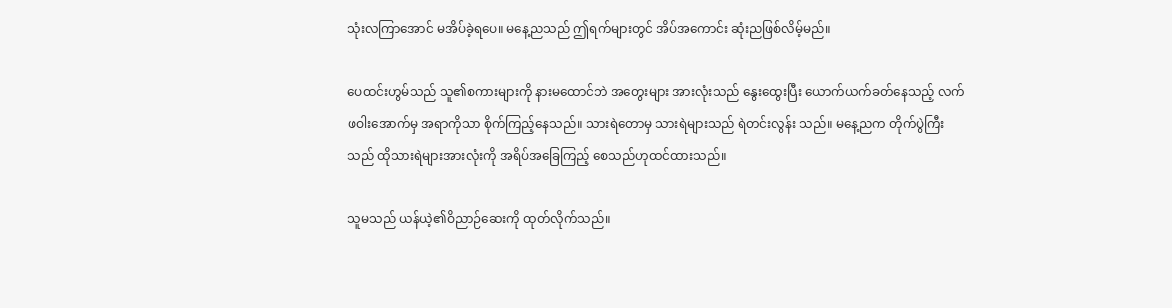သုံးလကြာအောင် မအိပ်ခဲ့ရပေ။ မနေ့ညသည် ဤရက်များတွင် အိပ်အကောင်း ဆုံးညဖြစ်လိမ့်မည်။

ပေထင်းဟွမ်သည် သူ၏စကားများကို နားမထောင်ဘဲ အတွေးများ အားလုံးသည် နွေးထွေးပြီး ယောက်ယက်ခတ်နေသည့် လက်ဖဝါးအောက်မှ အရာကိုသာ စိုက်ကြည့်နေသည်။ သားရဲတောမှ သားရဲများသည် ရဲတင်းလွန်း သည်။ မနေ့ညက တိုက်ပွဲကြီးသည် ထိုသားရဲများအားလုံးကို အရိပ်အခြေကြည့် စေသည်ဟုထင်ထားသည်။

သူမသည် ယန်ယဲ့၏ဝိညာဉ်ဆေးကို ထုတ်လိုက်သည်။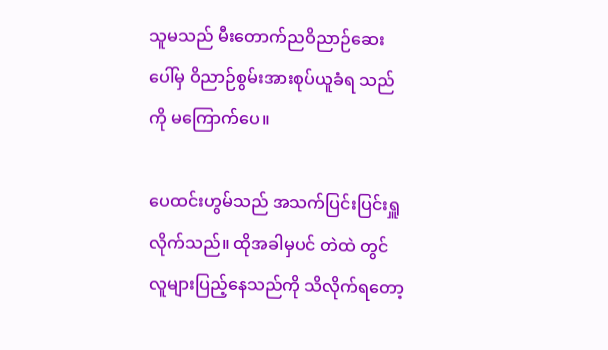သူမသည် မီးတောက်ညဝိညာဉ်ဆေးပေါ်မှ ဝိညာဉ်စွမ်းအားစုပ်ယူခံရ သည်ကို မကြောက်ပေ။

ပေထင်းဟွမ်သည် အသက်ပြင်းပြင်းရှူလိုက်သည်။ ထိုအခါမှပင် တဲထဲ တွင် လူများပြည့်နေသည်ကို သိလိုက်ရတော့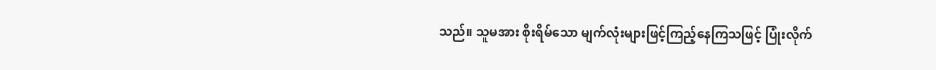သည်။ သူမအား စိုးရိမ်သော မျက်လုံးများဖြင့်ကြည့်နေကြသဖြင့် ပြုံးလိုက်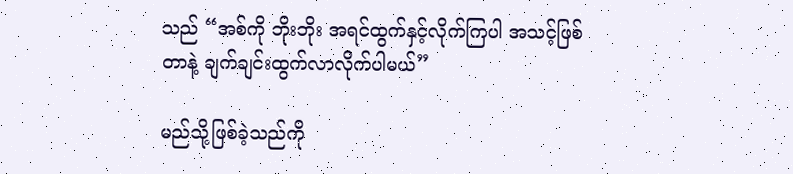သည် “အစ်ကို ဘိုးဘိုး အရင်ထွက်နှင့်လိုက်ကြပါ အသင့်ဖြစ်တာနဲ့ ချက်ချင်းထွက်လာလိုက်ပါမယ်”

မည်သို့ဖြစ်ခဲ့သည်ကို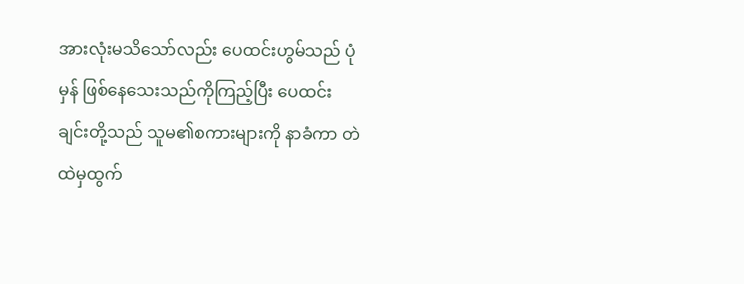အားလုံးမသိသော်လည်း ပေထင်းဟွမ်သည် ပုံမှန် ဖြစ်နေသေးသည်ကိုကြည့်ပြီး ပေထင်းချင်းတို့သည် သူမ၏စကားများကို နာခံကာ တဲထဲမှထွက်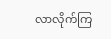လာလိုက်ကြ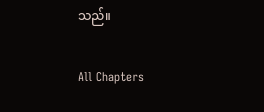သည်။

All Chapters